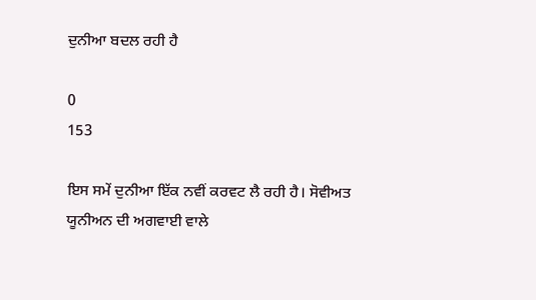ਦੁਨੀਆ ਬਦਲ ਰਹੀ ਹੈ

0
153

ਇਸ ਸਮੇਂ ਦੁਨੀਆ ਇੱਕ ਨਵੀਂ ਕਰਵਟ ਲੈ ਰਹੀ ਹੈ। ਸੋਵੀਅਤ ਯੂਨੀਅਨ ਦੀ ਅਗਵਾਈ ਵਾਲੇ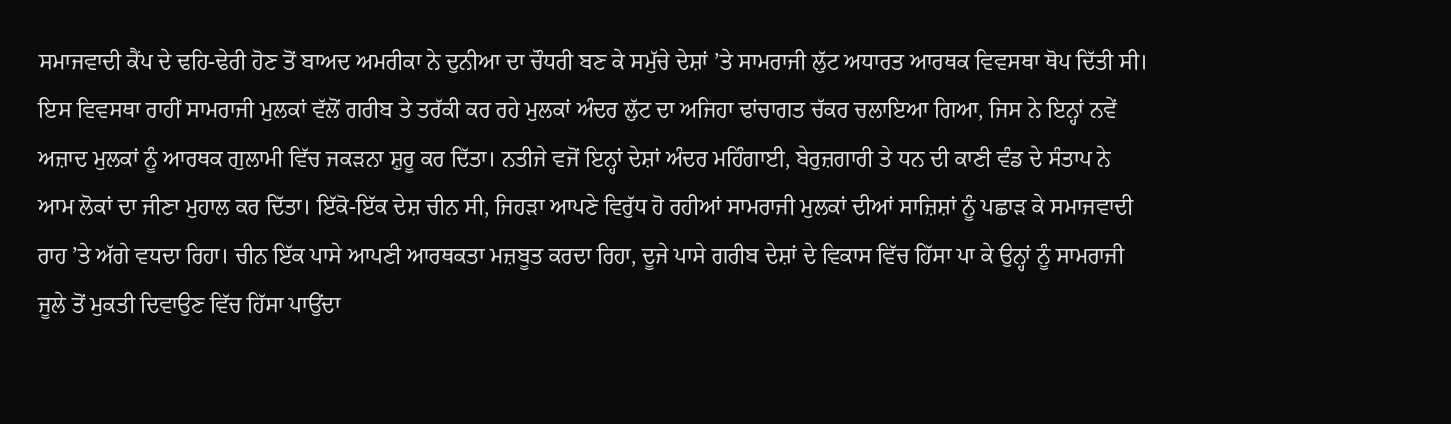ਸਮਾਜਵਾਦੀ ਕੈਂਪ ਦੇ ਢਹਿ-ਢੇਰੀ ਹੋਣ ਤੋਂ ਬਾਅਦ ਅਮਰੀਕਾ ਨੇ ਦੁਨੀਆ ਦਾ ਚੌਧਰੀ ਬਣ ਕੇ ਸਮੁੱਚੇ ਦੇਸ਼ਾਂ ’ਤੇ ਸਾਮਰਾਜੀ ਲੁੱਟ ਅਧਾਰਤ ਆਰਥਕ ਵਿਵਸਥਾ ਥੋਪ ਦਿੱਤੀ ਸੀ। ਇਸ ਵਿਵਸਥਾ ਰਾਹੀਂ ਸਾਮਰਾਜੀ ਮੁਲਕਾਂ ਵੱਲੋਂ ਗਰੀਬ ਤੇ ਤਰੱਕੀ ਕਰ ਰਹੇ ਮੁਲਕਾਂ ਅੰਦਰ ਲੁੱਟ ਦਾ ਅਜਿਹਾ ਢਾਂਚਾਗਤ ਚੱਕਰ ਚਲਾਇਆ ਗਿਆ, ਜਿਸ ਨੇ ਇਨ੍ਹਾਂ ਨਵੇਂ ਅਜ਼ਾਦ ਮੁਲਕਾਂ ਨੂੰ ਆਰਥਕ ਗੁਲਾਮੀ ਵਿੱਚ ਜਕੜਨਾ ਸ਼ੁਰੂ ਕਰ ਦਿੱਤਾ। ਨਤੀਜੇ ਵਜੋਂ ਇਨ੍ਹਾਂ ਦੇਸ਼ਾਂ ਅੰਦਰ ਮਹਿੰਗਾਈ, ਬੇਰੁਜ਼ਗਾਰੀ ਤੇ ਧਨ ਦੀ ਕਾਣੀ ਵੰਡ ਦੇ ਸੰਤਾਪ ਨੇ ਆਮ ਲੋਕਾਂ ਦਾ ਜੀਣਾ ਮੁਹਾਲ ਕਰ ਦਿੱਤਾ। ਇੱਕੋ-ਇੱਕ ਦੇਸ਼ ਚੀਨ ਸੀ, ਜਿਹੜਾ ਆਪਣੇ ਵਿਰੁੱਧ ਹੋ ਰਹੀਆਂ ਸਾਮਰਾਜੀ ਮੁਲਕਾਂ ਦੀਆਂ ਸਾਜ਼ਿਸ਼ਾਂ ਨੂੰ ਪਛਾੜ ਕੇ ਸਮਾਜਵਾਦੀ ਰਾਹ ’ਤੇ ਅੱਗੇ ਵਧਦਾ ਰਿਹਾ। ਚੀਨ ਇੱਕ ਪਾਸੇ ਆਪਣੀ ਆਰਥਕਤਾ ਮਜ਼ਬੂਤ ਕਰਦਾ ਰਿਹਾ, ਦੂਜੇ ਪਾਸੇ ਗਰੀਬ ਦੇਸ਼ਾਂ ਦੇ ਵਿਕਾਸ ਵਿੱਚ ਹਿੱਸਾ ਪਾ ਕੇ ਉਨ੍ਹਾਂ ਨੂੰ ਸਾਮਰਾਜੀ ਜੂਲੇ ਤੋਂ ਮੁਕਤੀ ਦਿਵਾਉਣ ਵਿੱਚ ਹਿੱਸਾ ਪਾਉਂਦਾ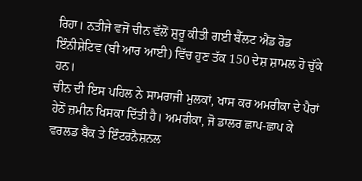ਰਿਹਾ। ਨਤੀਜੇ ਵਜੋਂ ਚੀਨ ਵੱਲੋਂ ਸ਼ੁਰੂ ਕੀਤੀ ਗਈ ਬੈੱਲਟ ਐਂਡ ਰੋਡ ਇੰਨੀਸ਼ੇਟਿਵ (ਬੀ ਆਰ ਆਈ) ਵਿੱਚ ਹੁਣ ਤੱਕ 150 ਦੇਸ਼ ਸ਼ਾਮਲ ਹੋ ਚੁੱਕੇ ਹਨ।
ਚੀਨ ਦੀ ਇਸ ਪਹਿਲ ਨੇ ਸਾਮਰਾਜੀ ਮੁਲਕਾਂ, ਖਾਸ ਕਰ ਅਮਰੀਕਾ ਦੇ ਪੈਰਾਂ ਹੇਠੋਂ ਜ਼ਮੀਨ ਖਿਸਕਾ ਦਿੱਤੀ ਹੈ। ਅਮਰੀਕਾ, ਜੋ ਡਾਲਰ ਛਾਪ-ਛਾਪ ਕੇ ਵਰਲਡ ਬੈਂਕ ਤੇ ਇੰਟਰਨੈਸ਼ਨਲ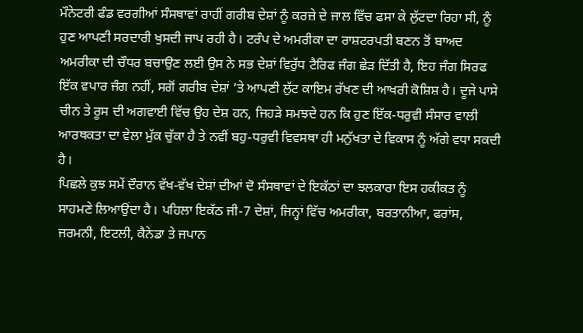ਮੌਨੇਟਰੀ ਫੰਡ ਵਰਗੀਆਂ ਸੰਸਥਾਵਾਂ ਰਾਹੀਂ ਗਰੀਬ ਦੇਸ਼ਾਂ ਨੂੰ ਕਰਜ਼ੇ ਦੇ ਜਾਲ ਵਿੱਚ ਫਸਾ ਕੇ ਲੁੱਟਦਾ ਰਿਹਾ ਸੀ, ਨੂੰ ਹੁਣ ਆਪਣੀ ਸਰਦਾਰੀ ਖੁਸਦੀ ਜਾਪ ਰਹੀ ਹੈ। ਟਰੰਪ ਦੇ ਅਮਰੀਕਾ ਦਾ ਰਾਸ਼ਟਰਪਤੀ ਬਣਨ ਤੋਂ ਬਾਅਦ ਅਮਰੀਕਾ ਦੀ ਚੌਧਰ ਬਚਾਉਣ ਲਈ ਉਸ ਨੇ ਸਭ ਦੇਸ਼ਾਂ ਵਿਰੁੱਧ ਟੈਰਿਫ ਜੰਗ ਛੇੜ ਦਿੱਤੀ ਹੈ, ਇਹ ਜੰਗ ਸਿਰਫ ਇੱਕ ਵਪਾਰ ਜੰਗ ਨਹੀਂ, ਸਗੋਂ ਗਰੀਬ ਦੇਸ਼ਾਂ ’ਤੇ ਆਪਣੀ ਲੁੱਟ ਕਾਇਮ ਰੱਖਣ ਦੀ ਆਖਰੀ ਕੋਸ਼ਿਸ਼ ਹੈ। ਦੂਜੇ ਪਾਸੇ ਚੀਨ ਤੇ ਰੂਸ ਦੀ ਅਗਵਾਈ ਵਿੱਚ ਉਹ ਦੇਸ਼ ਹਨ, ਜਿਹੜੇ ਸਮਝਦੇ ਹਨ ਕਿ ਹੁਣ ਇੱਕ-ਧਰੁਵੀ ਸੰਸਾਰ ਵਾਲੀ ਆਰਥਕਤਾ ਦਾ ਵੇਲਾ ਮੁੱਕ ਚੁੱਕਾ ਹੈ ਤੇ ਨਵੀਂ ਬਹੁ-ਧਰੁਵੀ ਵਿਵਸਥਾ ਹੀ ਮਨੁੱਖਤਾ ਦੇ ਵਿਕਾਸ ਨੂੰ ਅੱਗੇ ਵਧਾ ਸਕਦੀ ਹੈ।
ਪਿਛਲੇ ਕੁਝ ਸਮੇਂ ਦੌਰਾਨ ਵੱਖ-ਵੱਖ ਦੇਸ਼ਾਂ ਦੀਆਂ ਦੋ ਸੰਸਥਾਵਾਂ ਦੇ ਇਕੱਠਾਂ ਦਾ ਝਲਕਾਰਾ ਇਸ ਹਕੀਕਤ ਨੂੰ ਸਾਹਮਣੇ ਲਿਆਉਂਦਾ ਹੈ। ਪਹਿਲਾ ਇਕੱਠ ਜੀ-7 ਦੇਸ਼ਾਂ, ਜਿਨ੍ਹਾਂ ਵਿੱਚ ਅਮਰੀਕਾ, ਬਰਤਾਨੀਆ, ਫਰਾਂਸ, ਜਰਮਨੀ, ਇਟਲੀ, ਕੈਨੇਡਾ ਤੇ ਜਪਾਨ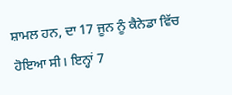ਸ਼ਾਮਲ ਹਨ, ਦਾ 17 ਜੂਨ ਨੂੰ ਕੈਨੇਡਾ ਵਿੱਚ ਹੋਇਆ ਸੀ। ਇਨ੍ਹਾਂ 7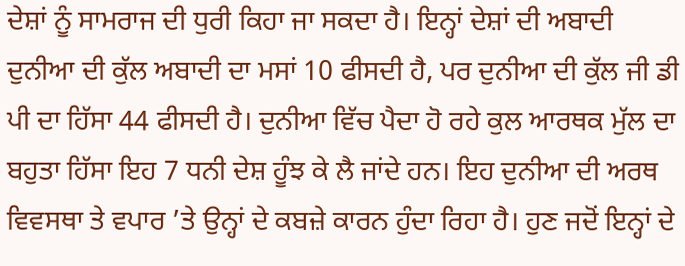ਦੇਸ਼ਾਂ ਨੂੰ ਸਾਮਰਾਜ ਦੀ ਧੁਰੀ ਕਿਹਾ ਜਾ ਸਕਦਾ ਹੈ। ਇਨ੍ਹਾਂ ਦੇਸ਼ਾਂ ਦੀ ਅਬਾਦੀ ਦੁਨੀਆ ਦੀ ਕੁੱਲ ਅਬਾਦੀ ਦਾ ਮਸਾਂ 10 ਫੀਸਦੀ ਹੈ, ਪਰ ਦੁਨੀਆ ਦੀ ਕੁੱਲ ਜੀ ਡੀ ਪੀ ਦਾ ਹਿੱਸਾ 44 ਫੀਸਦੀ ਹੈ। ਦੁਨੀਆ ਵਿੱਚ ਪੈਦਾ ਹੋ ਰਹੇ ਕੁਲ ਆਰਥਕ ਮੁੱਲ ਦਾ ਬਹੁਤਾ ਹਿੱਸਾ ਇਹ 7 ਧਨੀ ਦੇਸ਼ ਹੂੰਝ ਕੇ ਲੈ ਜਾਂਦੇ ਹਨ। ਇਹ ਦੁਨੀਆ ਦੀ ਅਰਥ ਵਿਵਸਥਾ ਤੇ ਵਪਾਰ ’ਤੇ ਉਨ੍ਹਾਂ ਦੇ ਕਬਜ਼ੇ ਕਾਰਨ ਹੁੰਦਾ ਰਿਹਾ ਹੈ। ਹੁਣ ਜਦੋਂ ਇਨ੍ਹਾਂ ਦੇ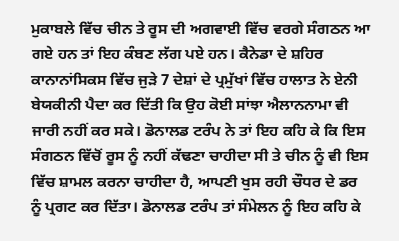ਮੁਕਾਬਲੇ ਵਿੱਚ ਚੀਨ ਤੇ ਰੂਸ ਦੀ ਅਗਵਾਈ ਵਿੱਚ ਵਰਗੇ ਸੰਗਠਨ ਆ ਗਏ ਹਨ ਤਾਂ ਇਹ ਕੰਬਣ ਲੱਗ ਪਏ ਹਨ। ਕੈਨੇਡਾ ਦੇ ਸ਼ਹਿਰ ਕਾਨਾਨਾਂਸਿਕਸ ਵਿੱਚ ਜੁੜੇ 7 ਦੇਸ਼ਾਂ ਦੇ ਪ੍ਰਮੁੱਖਾਂ ਵਿੱਚ ਹਾਲਾਤ ਨੇ ਏਨੀ ਬੇਯਕੀਨੀ ਪੈਦਾ ਕਰ ਦਿੱਤੀ ਕਿ ਉਹ ਕੋਈ ਸਾਂਝਾ ਐਲਾਨਨਾਮਾ ਵੀ ਜਾਰੀ ਨਹੀਂ ਕਰ ਸਕੇ। ਡੋਨਾਲਡ ਟਰੰਪ ਨੇ ਤਾਂ ਇਹ ਕਹਿ ਕੇ ਕਿ ਇਸ ਸੰਗਠਨ ਵਿੱਚੋਂ ਰੂਸ ਨੂੰ ਨਹੀਂ ਕੱਢਣਾ ਚਾਹੀਦਾ ਸੀ ਤੇ ਚੀਨ ਨੂੰ ਵੀ ਇਸ ਵਿੱਚ ਸ਼ਾਮਲ ਕਰਨਾ ਚਾਹੀਦਾ ਹੈ, ਆਪਣੀ ਖੁਸ ਰਹੀ ਚੌਧਰ ਦੇ ਡਰ ਨੂੰ ਪ੍ਰਗਟ ਕਰ ਦਿੱਤਾ। ਡੋਨਾਲਡ ਟਰੰਪ ਤਾਂ ਸੰਮੇਲਨ ਨੂੰ ਇਹ ਕਹਿ ਕੇ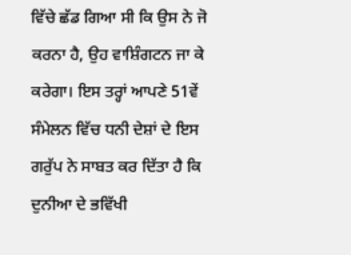ਵਿੱਚੇ ਛੱਡ ਗਿਆ ਸੀ ਕਿ ਉਸ ਨੇ ਜੋ ਕਰਨਾ ਹੈ, ਉਹ ਵਾਸ਼ਿੰਗਟਨ ਜਾ ਕੇ ਕਰੇਗਾ। ਇਸ ਤਰ੍ਹਾਂ ਆਪਣੇ 51ਵੇਂ ਸੰਮੇਲਨ ਵਿੱਚ ਧਨੀ ਦੇਸ਼ਾਂ ਦੇ ਇਸ ਗਰੁੱਪ ਨੇ ਸਾਬਤ ਕਰ ਦਿੱਤਾ ਹੈ ਕਿ ਦੁਨੀਆ ਦੇ ਭਵਿੱਖੀ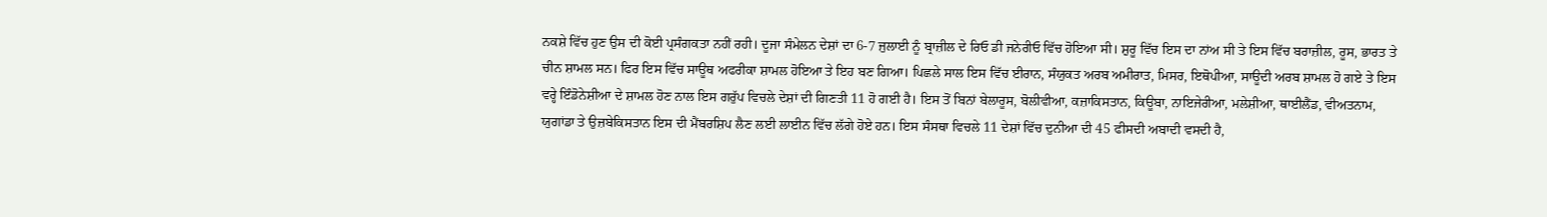ਨਕਸ਼ੇ ਵਿੱਚ ਹੁਣ ਉਸ ਦੀ ਕੋਈ ਪ੍ਰਸੰਗਕਤਾ ਨਹੀਂ ਰਹੀ। ਦੂਜਾ ਸੰਮੇਲਨ ਦੇਸ਼ਾਂ ਦਾ 6-7 ਜੁਲਾਈ ਨੂੰ ਬ੍ਰਾਜ਼ੀਲ ਦੇ ਰਿਓ ਡੀ ਜਨੇਰੀਓ ਵਿੱਚ ਹੋਇਆ ਸੀ। ਸ਼ੁਰੂ ਵਿੱਚ ਇਸ ਦਾ ਨਾਂਅ ਸੀ ਤੇ ਇਸ ਵਿੱਚ ਬਰਾਜ਼ੀਲ, ਰੂਸ, ਭਾਰਤ ਤੇ ਚੀਨ ਸ਼ਾਮਲ ਸਨ। ਫਿਰ ਇਸ ਵਿੱਚ ਸਾਊਥ ਅਫਰੀਕਾ ਸ਼ਾਮਲ ਹੋਇਆ ਤੇ ਇਹ ਬਣ ਗਿਆ। ਪਿਛਲੇ ਸਾਲ ਇਸ ਵਿੱਚ ਈਰਾਨ, ਸੰਯੁਕਤ ਅਰਬ ਅਮੀਰਾਤ, ਮਿਸਰ, ਇਥੋਪੀਆ, ਸਾਊਦੀ ਅਰਬ ਸ਼ਾਮਲ ਹੋ ਗਏ ਤੇ ਇਸ ਵਰ੍ਹੇ ਇੰਡੋਨੇਸ਼ੀਆ ਦੇ ਸ਼ਾਮਲ ਹੋਣ ਨਾਲ ਇਸ ਗਰੁੱਪ ਵਿਚਲੇ ਦੇਸ਼ਾਂ ਦੀ ਗਿਣਤੀ 11 ਹੋ ਗਈ ਹੈ। ਇਸ ਤੋਂ ਬਿਨਾਂ ਬੇਲਾਰੂਸ, ਬੋਲੀਵੀਆ, ਕਜ਼ਾਕਿਸਤਾਨ, ਕਿਊਬਾ, ਨਾਇਜੇਰੀਆ, ਮਲੇਸ਼ੀਆ, ਥਾਈਲੈਂਡ, ਵੀਅਤਨਾਮ, ਯੁਗਾਂਡਾ ਤੇ ਉਜ਼ਬੇਕਿਸਤਾਨ ਇਸ ਦੀ ਮੈਂਬਰਸ਼ਿਪ ਲੈਣ ਲਈ ਲਾਈਨ ਵਿੱਚ ਲੱਗੇ ਹੋਏ ਹਨ। ਇਸ ਸੰਸਥਾ ਵਿਚਲੇ 11 ਦੇਸ਼ਾਂ ਵਿੱਚ ਦੁਨੀਆ ਦੀ 45 ਫੀਸਦੀ ਅਬਾਦੀ ਵਸਦੀ ਹੈ,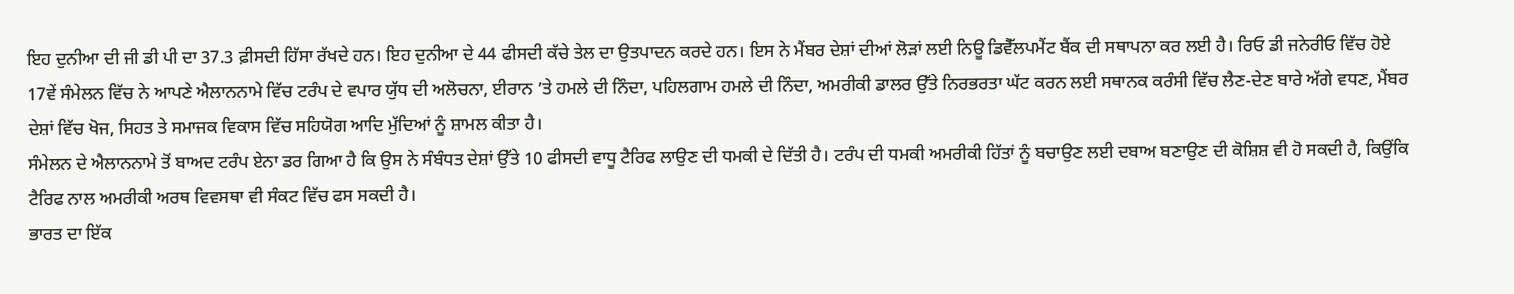ਇਹ ਦੁਨੀਆ ਦੀ ਜੀ ਡੀ ਪੀ ਦਾ 37.3 ਫ਼ੀਸਦੀ ਹਿੱਸਾ ਰੱਖਦੇ ਹਨ। ਇਹ ਦੁਨੀਆ ਦੇ 44 ਫੀਸਦੀ ਕੱਚੇ ਤੇਲ ਦਾ ਉਤਪਾਦਨ ਕਰਦੇ ਹਨ। ਇਸ ਨੇ ਮੈਂਬਰ ਦੇਸ਼ਾਂ ਦੀਆਂ ਲੋੜਾਂ ਲਈ ਨਿਊ ਡਿਵੈੱਲਪਮੈਂਟ ਬੈਂਕ ਦੀ ਸਥਾਪਨਾ ਕਰ ਲਈ ਹੈ। ਰਿਓ ਡੀ ਜਨੇਰੀਓ ਵਿੱਚ ਹੋਏ 17ਵੇਂ ਸੰਮੇਲਨ ਵਿੱਚ ਨੇ ਆਪਣੇ ਐਲਾਨਨਾਮੇ ਵਿੱਚ ਟਰੰਪ ਦੇ ਵਪਾਰ ਯੁੱਧ ਦੀ ਅਲੋਚਨਾ, ਈਰਾਨ ’ਤੇ ਹਮਲੇ ਦੀ ਨਿੰਦਾ, ਪਹਿਲਗਾਮ ਹਮਲੇ ਦੀ ਨਿੰਦਾ, ਅਮਰੀਕੀ ਡਾਲਰ ਉੱਤੇ ਨਿਰਭਰਤਾ ਘੱਟ ਕਰਨ ਲਈ ਸਥਾਨਕ ਕਰੰਸੀ ਵਿੱਚ ਲੈਣ-ਦੇਣ ਬਾਰੇ ਅੱਗੇ ਵਧਣ, ਮੈਂਬਰ ਦੇਸ਼ਾਂ ਵਿੱਚ ਖੋਜ, ਸਿਹਤ ਤੇ ਸਮਾਜਕ ਵਿਕਾਸ ਵਿੱਚ ਸਹਿਯੋਗ ਆਦਿ ਮੁੱਦਿਆਂ ਨੂੰ ਸ਼ਾਮਲ ਕੀਤਾ ਹੈ।
ਸੰਮੇਲਨ ਦੇ ਐਲਾਨਨਾਮੇ ਤੋਂ ਬਾਅਦ ਟਰੰਪ ਏਨਾ ਡਰ ਗਿਆ ਹੈ ਕਿ ਉਸ ਨੇ ਸੰਬੰਧਤ ਦੇਸ਼ਾਂ ਉੱਤੇ 10 ਫੀਸਦੀ ਵਾਧੂ ਟੈਰਿਫ ਲਾਉਣ ਦੀ ਧਮਕੀ ਦੇ ਦਿੱਤੀ ਹੈ। ਟਰੰਪ ਦੀ ਧਮਕੀ ਅਮਰੀਕੀ ਹਿੱਤਾਂ ਨੂੰ ਬਚਾਉਣ ਲਈ ਦਬਾਅ ਬਣਾਉਣ ਦੀ ਕੋਸ਼ਿਸ਼ ਵੀ ਹੋ ਸਕਦੀ ਹੈ, ਕਿਉਂਕਿ ਟੈਰਿਫ ਨਾਲ ਅਮਰੀਕੀ ਅਰਥ ਵਿਵਸਥਾ ਵੀ ਸੰਕਟ ਵਿੱਚ ਫਸ ਸਕਦੀ ਹੈ।
ਭਾਰਤ ਦਾ ਇੱਕ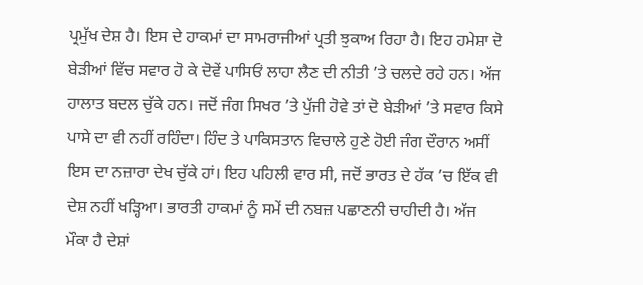ਪ੍ਰਮੁੱਖ ਦੇਸ਼ ਹੈ। ਇਸ ਦੇ ਹਾਕਮਾਂ ਦਾ ਸਾਮਰਾਜੀਆਂ ਪ੍ਰਤੀ ਝੁਕਾਅ ਰਿਹਾ ਹੈ। ਇਹ ਹਮੇਸ਼ਾ ਦੋ ਬੇੜੀਆਂ ਵਿੱਚ ਸਵਾਰ ਹੋ ਕੇ ਦੋਵੇਂ ਪਾਸਿਓਂ ਲਾਹਾ ਲੈਣ ਦੀ ਨੀਤੀ ’ਤੇ ਚਲਦੇ ਰਹੇ ਹਨ। ਅੱਜ ਹਾਲਾਤ ਬਦਲ ਚੁੱਕੇ ਹਨ। ਜਦੋਂ ਜੰਗ ਸਿਖਰ ’ਤੇ ਪੁੱਜੀ ਹੋਵੇ ਤਾਂ ਦੋ ਬੇੜੀਆਂ ’ਤੇ ਸਵਾਰ ਕਿਸੇ ਪਾਸੇ ਦਾ ਵੀ ਨਹੀਂ ਰਹਿੰਦਾ। ਹਿੰਦ ਤੇ ਪਾਕਿਸਤਾਨ ਵਿਚਾਲੇ ਹੁਣੇ ਹੋਈ ਜੰਗ ਦੌਰਾਨ ਅਸੀਂ ਇਸ ਦਾ ਨਜ਼ਾਰਾ ਦੇਖ ਚੁੱਕੇ ਹਾਂ। ਇਹ ਪਹਿਲੀ ਵਾਰ ਸੀ, ਜਦੋਂ ਭਾਰਤ ਦੇ ਹੱਕ ’ਚ ਇੱਕ ਵੀ ਦੇਸ਼ ਨਹੀਂ ਖੜ੍ਹਿਆ। ਭਾਰਤੀ ਹਾਕਮਾਂ ਨੂੰ ਸਮੇਂ ਦੀ ਨਬਜ਼ ਪਛਾਣਨੀ ਚਾਹੀਦੀ ਹੈ। ਅੱਜ ਮੌਕਾ ਹੈ ਦੇਸ਼ਾਂ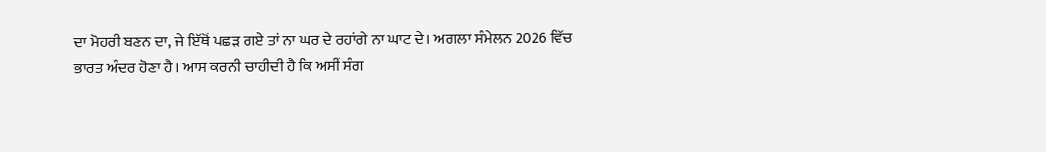ਦਾ ਮੋਹਰੀ ਬਣਨ ਦਾ, ਜੇ ਇੱਥੋਂ ਪਛੜ ਗਏ ਤਾਂ ਨਾ ਘਰ ਦੇ ਰਹਾਂਗੇ ਨਾ ਘਾਟ ਦੇ। ਅਗਲਾ ਸੰਮੇਲਨ 2026 ਵਿੱਚ ਭਾਰਤ ਅੰਦਰ ਹੋਣਾ ਹੈ। ਆਸ ਕਰਨੀ ਚਾਹੀਦੀ ਹੈ ਕਿ ਅਸੀਂ ਸੰਗ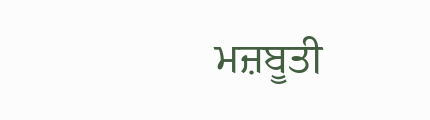ਮਜ਼ਬੂਤੀ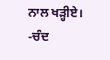ਨਾਲ ਖੜ੍ਹੀਏ।
-ਚੰਦ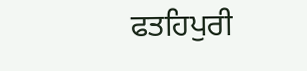ਫਤਹਿਪੁਰੀ